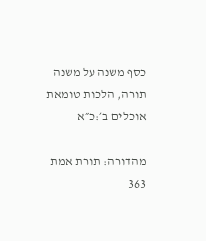כסף משנה על משנה תורה, הלכות טומאת אוכלים ב׳:כ״א

מהדורה: תורת אמת 363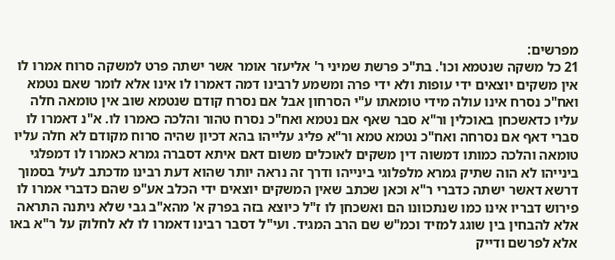מפרשים:
21 כל משקה שנטמא וכו'. בת"כ פרשת שמיני ר' אליעזר אומר אשר ישתה פרט למשקה סרוח אמרו לו אין משקים יוצאים ידי עופות ולא ידי פרה ומשמע לרבינו דמה דאמרו לו אינו אלא לומר שאם נטמא ואח"כ נסרח אינו עולה מידי טומאתו ע"י הסרחון אבל אם נסרח קודם שנטמא שוב אין טומאה חלה עליו כדאשכחן באוכלין ור"א סבר שאף אם נטמא ואח"כ נסרח טהור והלכה כאמרו לו. א"נ דאמרו לו סברי דאף אם נסרחה ואח"כ נטמא טמא ור"א פליג עלייהו בהא דכיון שהיה סרוח מקודם לא חלה עליו טומאה והלכה כמותו דמשוה דין משקים לאוכלים משום דאם איתא דסברה גמרא כאמרו לו דמפלגי בינייהו לא הוה שתיק גמרא מלפלוגי בינייהו ודרך זה נראה יותר שהוא דעת רבינו מדכתב לעיל בסמוך דרשא דאשר ישתה כדברי ר"א וכאן שכתב שאין המשקים יוצאים ידי הכלב אע"פ שהם כדברי אמרו לו פירוש דבריו אינו כמו שנתכוונו הם ואשכחן לו ז"ל כיוצא בזה בפרק א' מהא"ב גבי שלא ניתנה התראה אלא להבחין בין שוגג למזיד וכמ"ש שם הרב המגיד. ועי"ל דסבר רבינו דאמרו לו לא לחלוק על ר"א באו אלא לפרשם ודייק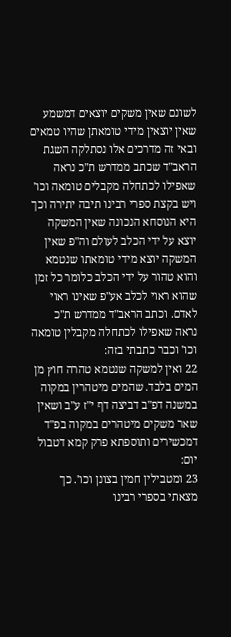לשונם שאין משקים יוצאים דמשמע שאין יוצאין מידי טומאתן שהיו טמאים ובאי זה מדרכים אלו נסתלקה השגת הראב"ד שכתב ממדרש ת"כ נראה שאפילו לכתחלה מקבלים טומאה וכו' ויש בקצת ספרי רבינו תיבה יתירה וכך היא הנוסחא הנכונה שאין המשקה יוצא על ידי הכלב לעולם וה"פ שאין המשקה יוצא מידי טומאתו שנטמא והוא טהור על ידי הכלב כלומר כל זמן שהוא ראוי לכלב אע"פ שאינו ראוי לאדם. וכתב הראב"ד ממדרש ת"כ נראה שאפילו לכתחלה מקבלין טומאה וכו' וכבר כתבתי בזה:
22 ואין למשקה שנטמא טהרה חוץ מן המים בלבד. שהמים מיטהרין במקוה במשנה דפ"ב דביצה דף י"ז ע"ב ושאין שאר משקים מיטהרים במקוה בפ"ד דמכשירים ותוספתא פרק קמא דטבול יום:
23 ומטבילין חמין בצונן וכו'. כך מצאתי בספרי רבינו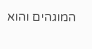המוגהים והוא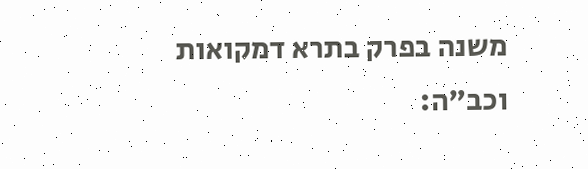משנה בפרק בתרא דמקואות וכב"ה: